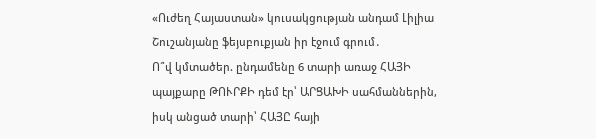«Ուժեղ Հայաստան» կուսակցության անդամ Լիլիա Շուշանյանը ֆեյսբուքյան իր էջում գրում․
Ո՞վ կմտածեր. ընդամենը 6 տարի առաջ ՀԱՅԻ պայքարը ԹՈՒՐՔԻ դեմ էր՝ ԱՐՑԱԽԻ սահմաններին, իսկ անցած տարի՝ ՀԱՅԸ հայի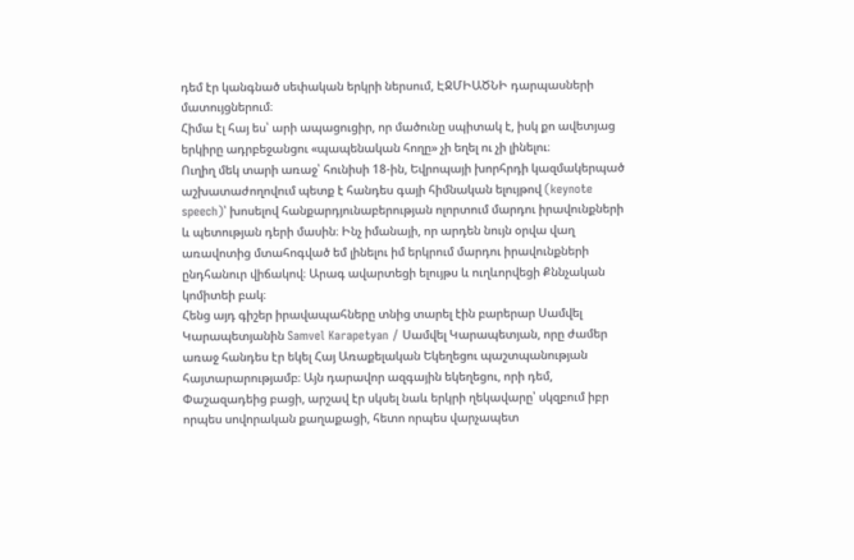դեմ էր կանգնած սեփական երկրի ներսում, ԷՋՄԻԱԾՆԻ դարպասների մատույցներում։
Հիմա էլ հայ ես՝ արի ապացուցիր, որ մածունը սպիտակ է, իսկ քո ավետյաց երկիրը ադրբեջանցու «պապենական հողը» չի եղել ու չի լինելու։
Ուղիղ մեկ տարի առաջ՝ հունիսի 18-ին, Եվրոպայի խորհրդի կազմակերպած աշխատաժողովում պետք է հանդես գայի հիմնական ելույթով (keynote speech)՝ խոսելով հանքարդյունաբերության ոլորտում մարդու իրավունքների և պետության դերի մասին։ Ինչ իմանայի, որ արդեն նույն օրվա վաղ առավոտից մտահոգված եմ լինելու իմ երկրում մարդու իրավունքների ընդհանուր վիճակով։ Արագ ավարտեցի ելույթս և ուղևորվեցի Քննչական կոմիտեի բակ։
Հենց այդ գիշեր իրավապահները տնից տարել էին բարերար Սամվել Կարապետյանին Samvel Karapetyan / Սամվել Կարապետյան, որը ժամեր առաջ հանդես էր եկել Հայ Առաքելական Եկեղեցու պաշտպանության հայտարարությամբ։ Այն դարավոր ազգային եկեղեցու, որի դեմ, Փաշազադեից բացի, արշավ էր սկսել նաև երկրի ղեկավարը՝ սկզբում իբր որպես սովորական քաղաքացի, հետո որպես վարչապետ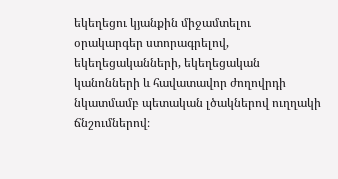եկեղեցու կյանքին միջամտելու օրակարգեր ստորագրելով, եկեղեցականների, եկեղեցական կանոնների և հավատավոր ժողովրդի նկատմամբ պետական լծակներով ուղղակի ճնշումներով։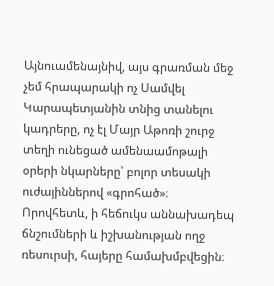Այնուամենայնիվ, այս գրառման մեջ չեմ հրապարակի ոչ Սամվել Կարապետյանին տնից տանելու կադրերը, ոչ էլ Մայր Աթոռի շուրջ տեղի ունեցած ամենաամոթալի օրերի նկարները՝ բոլոր տեսակի ուժայիններով «գրոհած»։ Որովհետև, ի հեճուկս աննախադեպ ճնշումների և իշխանության ողջ ռեսուրսի, հայերը համախմբվեցին։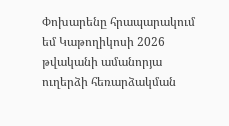Փոխարենը հրապարակում եմ Կաթողիկոսի 2026 թվականի ամանորյա ուղերձի հեռարձակման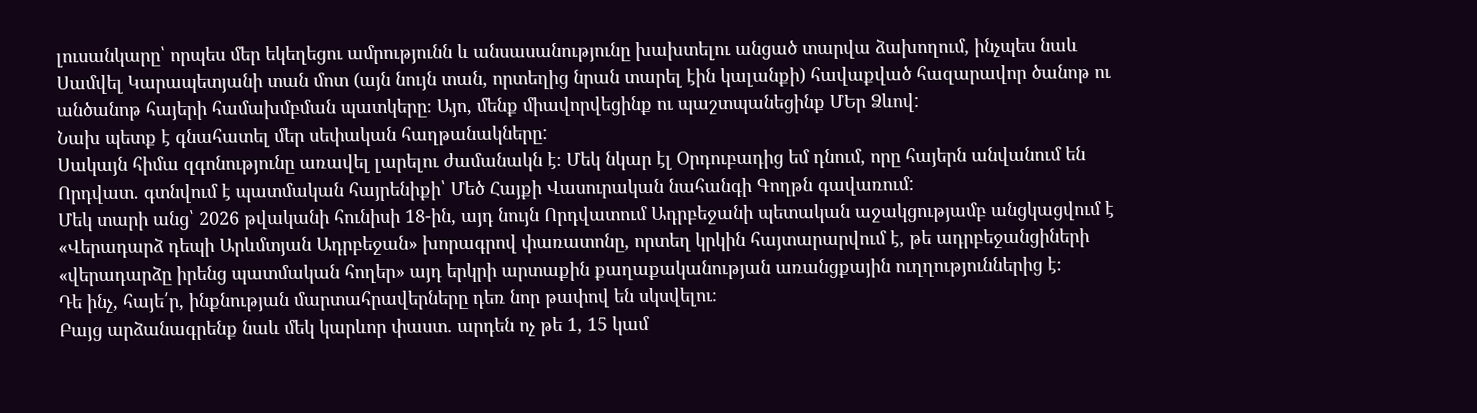լուսանկարը՝ որպես մեր եկեղեցու ամրությունն և անսասանությունը խախտելու անցած տարվա ձախողում, ինչպես նաև Սամվել Կարապետյանի տան մոտ (այն նույն տան, որտեղից նրան տարել էին կալանքի) հավաքված հազարավոր ծանոթ ու անծանոթ հայերի համախմբման պատկերը։ Այո, մենք միավորվեցինք ու պաշտպանեցինք ՄԵր Ձևով:
Նախ պետք է գնահատել մեր սեփական հաղթանակները:
Սակայն հիմա զգոնությունը առավել լարելու ժամանակն է։ Մեկ նկար էլ Օրդուբադից եմ դնում, որը հայերն անվանում են Որդվատ. գտնվում է պատմական հայրենիքի՝ Մեծ Հայքի Վասուրական նահանգի Գողթն գավառում:
Մեկ տարի անց՝ 2026 թվականի հունիսի 18-ին, այդ նույն Որդվատում Ադրբեջանի պետական աջակցությամբ անցկացվում է «Վերադարձ դեպի Արևմտյան Ադրբեջան» խորագրով փառատոնը, որտեղ կրկին հայտարարվում է, թե ադրբեջանցիների «վերադարձը իրենց պատմական հողեր» այդ երկրի արտաքին քաղաքականության առանցքային ուղղություններից է։
Դե ինչ, հայե՛ր, ինքնության մարտահրավերները դեռ նոր թափով են սկսվելու։
Բայց արձանագրենք նաև մեկ կարևոր փաստ. արդեն ոչ թե 1, 15 կամ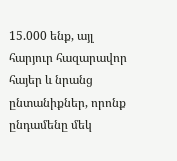15.000 ենք, այլ հարյուր հազարավոր հայեր և նրանց ընտանիքներ, որոնք ընդամենը մեկ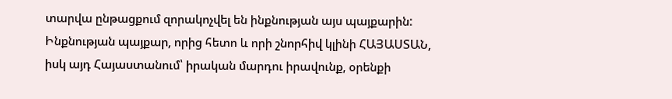տարվա ընթացքում զորակոչվել են ինքնության այս պայքարին:
Ինքնության պայքար, որից հետո և որի շնորհիվ կլինի ՀԱՅԱՍՏԱՆ, իսկ այդ Հայաստանում՝ իրական մարդու իրավունք, օրենքի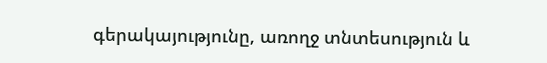գերակայությունը, առողջ տնտեսություն և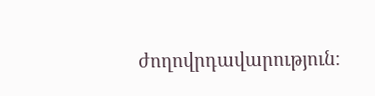ժողովրդավարություն։